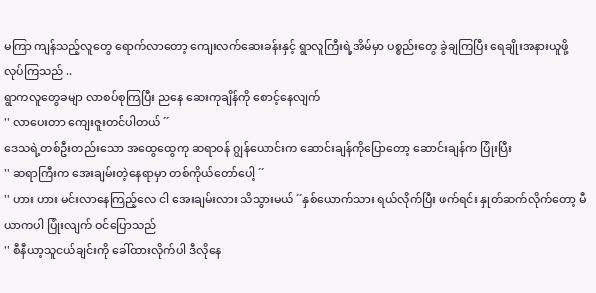မကြာ ကျန်သည့်လူတွေ ရောက်လာတော့ ကျေးလက်ဆေးခန်းနှင့် ရွာလူကြီးရဲ့အိမ်မှာ ပစ္စည်းတွေ ခွဲချကြပြီး ရေချိုးအနားယူဖို့ လုပ်ကြသည် ..
ရွာကလူတွေခမျာ လာစပ်စုကြပြီး ညနေ ဆေးကုချိန်ကို စောင့်နေလျက်
'' လာပေးတာ ကျေးဇူးတင်ပါတယ် ´´
ဒေသရဲ့တစ်ဦးတည်းသော အထွေထွေကု ဆရာဝန် ဂျွန်ယောင်းက ဆောင်းချန်ကိုပြောတော့ ဆောင်းချန်က ပြုံးပြီး
'' ဆရာကြီးက အေးချမ်းတဲ့နေရာမှာ တစ်ကိုယ်တော်ပေါ့ ´´
'' ဟား ဟား မင်းလာနေကြည့်လေ ငါ အေးချမ်းလား သိသွားမယ် ´´နှစ်ယောက်သား ရယ်လိုက်ပြီး ဖက်ရင်း နှုတ်ဆက်လိုက်တော့ မီယာကပါ ပြုံးလျက် ဝင်ပြောသည်
'' စီနီယာ့သူငယ်ချင်းကို ခေါ်ထားလိုက်ပါ ဒီလိုနေ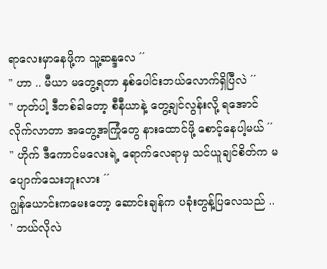ရာလေးမှာနေဖို့က သူ့ဆန္ဒလေ ´´
'' ဟာ .. မီယာ မတွေ့ရတာ နှစ်ပေါင်းဘယ်လောက်ရှိပြီလဲ ´´
'' ဟုတ်ပါ့ ဒီတစ်ခါတော့ စီနီယာနဲ့ တွေ့ချင်လွန်းလို့ ရအောင်လိုက်လာတာ အတွေ့အကြုံတွေ နားထောင်ဖို့ စောင့်နေပါ့မယ် ´´
'' ဟိုက် ဒီကောင်မလေးရဲ့ ရောက်လေရာမှ သင်ယူချင်စိတ်က မပျောက်သေးဘူးလား ´´
ဂျွန်ယောင်းကမေးတော့ ဆောင်းချန်က ပခုံးတွန့်ပြလေသည် ..
' ဘယ်လိုလဲ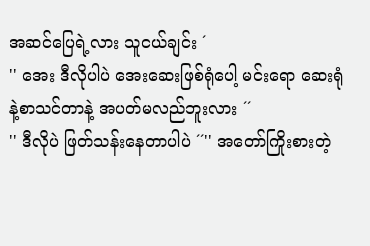အဆင်ပြေရဲ့လား သူငယ်ချင်း ´
'' အေး ဒီလိုပါပဲ အေးဆေးဖြစ်ရုံပေါ့ မင်းရော ဆေးရုံနဲ့စာသင်တာနဲ့ အပတ်မလည်ဘူးလား ´´
'' ဒီလိုပဲ ဖြတ်သန်းနေတာပါပဲ ´´'' အတော်ကြိုးစားတဲ့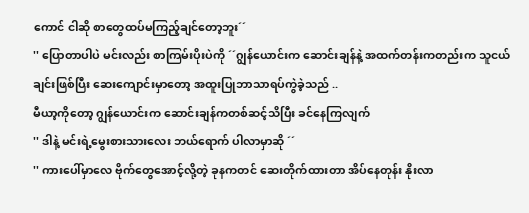ကောင် ငါဆို စာတွေထပ်မကြည့်ချင်တော့ဘူး´´
'' ပြောတာပါပဲ မင်းလည်း စာကြမ်းပိုးပဲကို ´´ဂျွန်ယောင်းက ဆောင်းချန်နဲ့ အထက်တန်းကတည်းက သူငယ်ချင်းဖြစ်ပြီး ဆေးကျောင်းမှာတော့ အထူးပြုဘာသာရပ်ကွဲခဲ့သည် ..
မီယာ့ကိုတော့ ဂျွန်ယောင်းက ဆောင်းချန်ကတစ်ဆင့်သိပြီး ခင်နေကြလျက်
'' ဒါနဲ့ မင်းရဲ့မွေးစားသားလေး ဘယ်ရောက် ပါလာမှာဆို ´´
'' ကားပေါ်မှာလေ ဗိုက်တွေအောင့်လို့တဲ့ ခုနကတင် ဆေးတိုက်ထားတာ အိပ်နေတုန်း နိုးလာ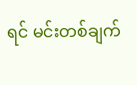ရင် မင်းတစ်ချက်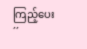ကြည့်ပေး ´´